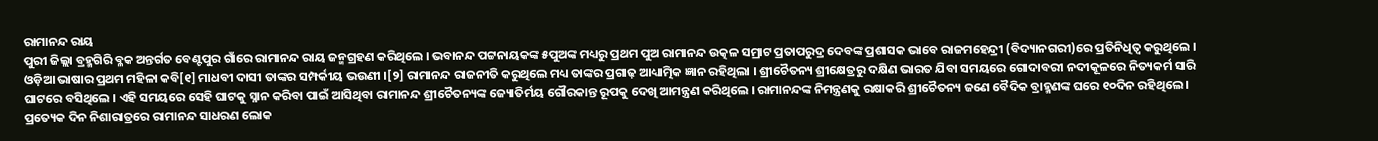ରାମାନନ୍ଦ ରାୟ
ପୁରୀ ଜିଲ୍ଲା ବ୍ରହ୍ମଗିରି ବ୍ଳକ ଅନ୍ତର୍ଗତ ବେଣ୍ଟପୁର ଗାଁରେ ରାମାନନ୍ଦ ରାୟ ଜନ୍ମଗ୍ରହଣ କରିଥିଲେ । ଭବାନନ୍ଦ ପଟ୍ଟନାୟକଙ୍କ ୫ପୁଅଙ୍କ ମଧ୍ୟରୁ ପ୍ରଥମ ପୁଅ ରାମାନନ୍ଦ ଉତ୍କଳ ସମ୍ରାଟ ପ୍ରତାପରୁଦ୍ର ଦେବଙ୍କ ପ୍ରଶାସକ ଭାବେ ରାଜମହେନ୍ଦ୍ରୀ (ବିଦ୍ୟାନଗରୀ)ରେ ପ୍ରତିନିଧିତ୍ୱ କରୁଥିଲେ । ଓଡ଼ିଆ ଭାଷାର ପ୍ରଥମ ମହିଳା କବି[୧] ମାଧବୀ ଦାସୀ ତାଙ୍କର ସମ୍ପର୍କୀୟ ଭଉଣୀ ।[୨] ରାମାନନ୍ଦ ରାଜନୀତି କରୁଥିଲେ ମଧ୍ୟ ତାଙ୍କର ପ୍ରଗାଢ଼ ଆଧ୍ୟାତ୍ମିକ ଜ୍ଞାନ ରହିଥିଲା । ଶ୍ରୀଚୈତନ୍ୟ ଶ୍ରୀକ୍ଷେତ୍ରରୁ ଦକ୍ଷିଣ ଭାରତ ଯିବା ସମୟରେ ଗୋଦାବରୀ ନଦୀକୂଳରେ ନିତ୍ୟକର୍ମ ସାରି ଘାଟରେ ବସିଥିଲେ । ଏହି ସମୟରେ ସେହି ଘାଟକୁ ସ୍ନାନ କରିବା ପାଇଁ ଆସିଥିବା ରାମାନନ୍ଦ ଶ୍ରୀଚୈତନ୍ୟଙ୍କ ଜ୍ୟୋତିର୍ମୟ ଗୌରକାନ୍ତ ରୂପକୁ ଦେଖି ଆମନ୍ତ୍ରଣ କରିଥିଲେ । ରାମାନନ୍ଦଙ୍କ ନିମନ୍ତ୍ରଣକୁ ରକ୍ଷାକରି ଶ୍ରୀଚୈତନ୍ୟ ଜଣେ ବୈଦିକ ବ୍ରାହ୍ମଣଙ୍କ ଘରେ ୧୦ଦିନ ରହିଥିଲେ । ପ୍ରତ୍ୟେକ ଦିନ ନିଶାରାତ୍ରରେ ରାମାନନ୍ଦ ସାଧରଣ ଲୋକ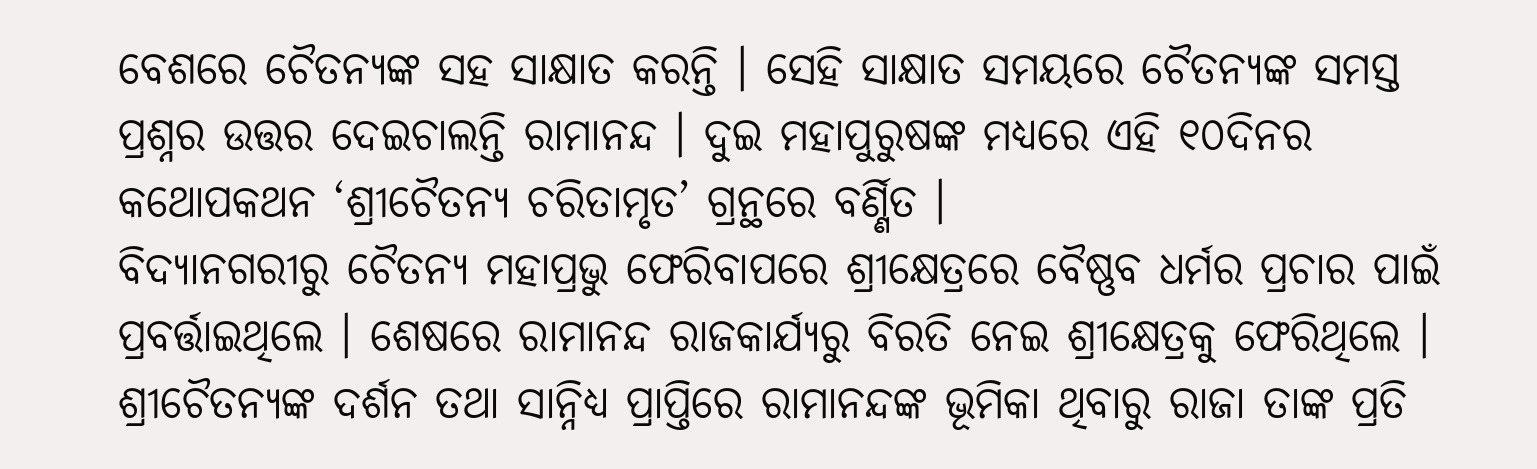ବେଶରେ ଚୈତନ୍ୟଙ୍କ ସହ ସାକ୍ଷାତ କରନ୍ତି । ସେହି ସାକ୍ଷାତ ସମୟରେ ଚୈତନ୍ୟଙ୍କ ସମସ୍ତ ପ୍ରଶ୍ନର ଉତ୍ତର ଦେଇଚାଲନ୍ତି ରାମାନନ୍ଦ । ଦୁଇ ମହାପୁରୁଷଙ୍କ ମଧ୍ୟରେ ଏହି ୧୦ଦିନର କଥୋପକଥନ ‘ଶ୍ରୀଚୈତନ୍ୟ ଚରିତାମୃତ’ ଗ୍ରନ୍ଥରେ ବର୍ଣ୍ଣିତ ।
ବିଦ୍ୟାନଗରୀରୁ ଚୈତନ୍ୟ ମହାପ୍ରଭୁ ଫେରିବାପରେ ଶ୍ରୀକ୍ଷେତ୍ରରେ ବୈଷ୍ଣବ ଧର୍ମର ପ୍ରଚାର ପାଇଁ ପ୍ରବର୍ତ୍ତାଇଥିଲେ । ଶେଷରେ ରାମାନନ୍ଦ ରାଜକାର୍ଯ୍ୟରୁ ବିରତି ନେଇ ଶ୍ରୀକ୍ଷେତ୍ରକୁ ଫେରିଥିଲେ । ଶ୍ରୀଚୈତନ୍ୟଙ୍କ ଦର୍ଶନ ତଥା ସାନ୍ନିଧ୍ୟ ପ୍ରାପ୍ତିରେ ରାମାନନ୍ଦଙ୍କ ଭୂମିକା ଥିବାରୁ ରାଜା ତାଙ୍କ ପ୍ରତି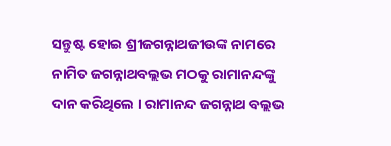ସନ୍ତୁଷ୍ଟ ହୋଇ ଶ୍ରୀଜଗନ୍ନାଥଜୀଉଙ୍କ ନାମରେ ନାମିତ ଜଗନ୍ନାଥବଲ୍ଲଭ ମଠକୁ ରାମାନନ୍ଦଙ୍କୁ ଦାନ କରିଥିଲେ । ରାମାନନ୍ଦ ଜଗନ୍ନାଥ ବଲ୍ଲଭ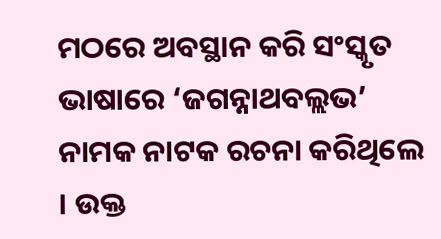ମଠରେ ଅବସ୍ଥାନ କରି ସଂସ୍କୃତ ଭାଷାରେ ‘ଜଗନ୍ନାଥବଲ୍ଲଭ’ ନାମକ ନାଟକ ରଚନା କରିଥିଲେ । ଉକ୍ତ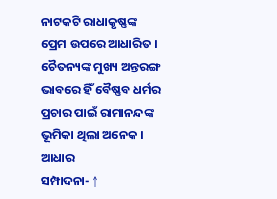ନାଟକଟି ରାଧାକୃଷ୍ଣଙ୍କ ପ୍ରେମ ଉପରେ ଆଧାରିତ । ଚୈତନ୍ୟଙ୍କ ମୁଖ୍ୟ ଅନ୍ତରଙ୍ଗ ଭାବରେ ହିଁ ବୈଷ୍ଣବ ଧର୍ମର ପ୍ରଚାର ପାଇଁ ରାମାନନ୍ଦଙ୍କ ଭୂମିକା ଥିଲା ଅନେକ ।
ଆଧାର
ସମ୍ପାଦନା- ↑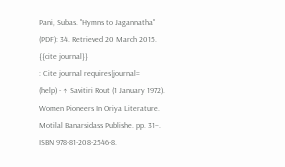Pani, Subas. "Hymns to Jagannatha" (PDF): 34. Retrieved 20 March 2015.
{{cite journal}}
: Cite journal requires|journal=
(help) - ↑ Savitiri Rout (1 January 1972). Women Pioneers In Oriya Literature. Motilal Banarsidass Publishe. pp. 31–. ISBN 978-81-208-2546-8.